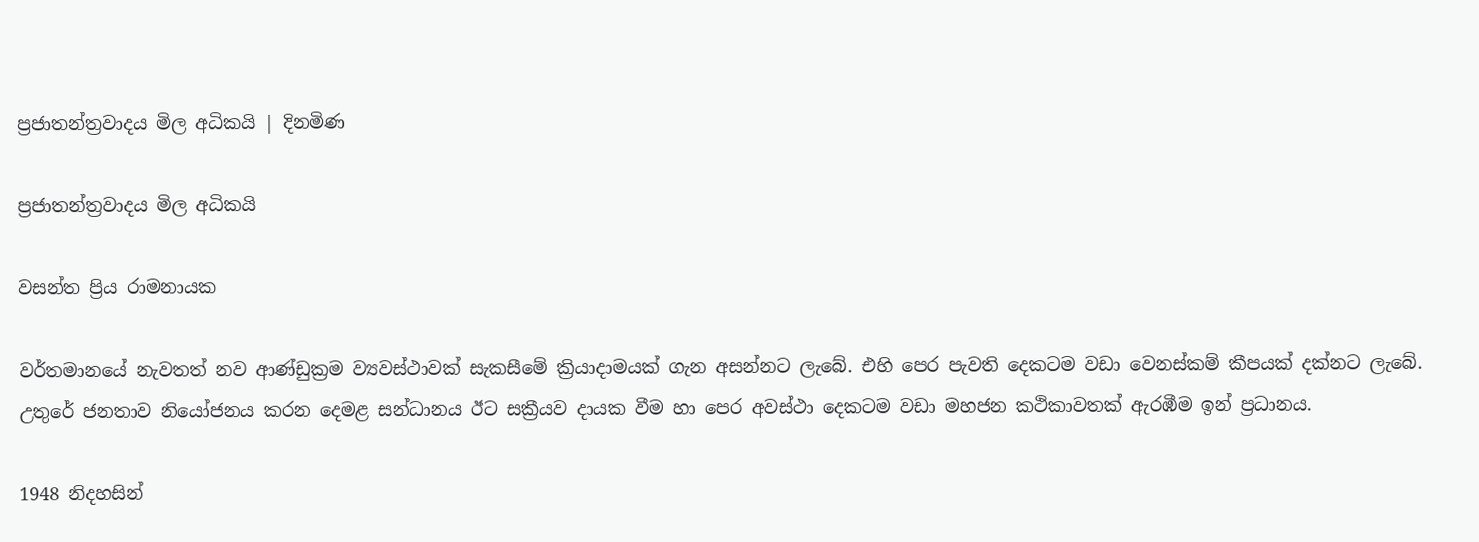ප්‍රජාතන්ත්‍රවාදය මිල අධිකයි | දිනමිණ

ප්‍රජාතන්ත්‍රවාදය මිල අධිකයි

වසන්ත ප්‍රිය රාමනායක

වර්තමානයේ නැවතත් නව ආණ්ඩුක්‍රම ව්‍යවස්ථාවක් සැකසීමේ ක්‍රියාදාමයක් ගැන අසන්නට ලැබේ. එහි පෙර පැවති දෙකටම වඩා වෙනස්කම් කීපයක් දක්නට ලැබේ. උතුරේ ජනතාව නියෝජනය කරන දෙමළ සන්ධානය ඊට සක්‍රීයව දායක වීම හා පෙර අවස්ථා දෙකටම වඩා මහජන කථිකාවතක් ඇරඹීම ඉන් ප්‍රධානය.

1948 නිදහසින්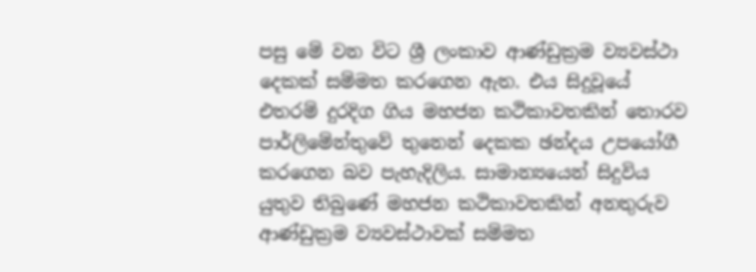පසු මේ වන විට ශ්‍රී ලංකාව ආණ්ඩුක්‍රම ව්‍යවස්ථා දෙකක් සම්මත කරගෙන ඇත. එය සිදුවූයේ එතරම් දුරදිග ගිය මහජන කථිකාවතකින් තොරව පාර්ලිමේන්තුවේ තුනෙන් දෙකක ඡන්දය උපයෝගී කරගෙන බව පැහැදිලිය. සාමාන්‍යයෙන් සිදුවිය යුතුව තිබුණේ මහජන කථිකාවතකින් අනතුරුව ආණ්ඩුක්‍රම ව්‍යවස්ථාවක් සම්මත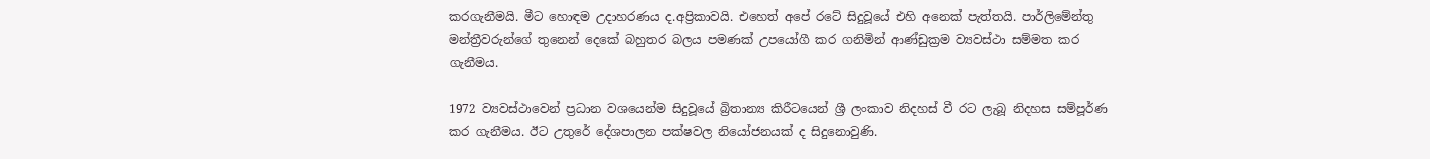කරගැනීමයි. මීට හොඳම උදාහරණය ද.අප්‍රිකාවයි. එහෙත් අපේ රටේ සිදුවූයේ එහි අනෙක් පැත්තයි. පාර්ලිමේන්තු මන්ත්‍රීවරුන්ගේ තුනෙන් දෙකේ බහුතර බලය පමණක් උපයෝගී කර ගනිමින් ආණ්ඩුක්‍රම ව්‍යවස්ථා සම්මත කර ගැනීමය.

1972 ව්‍යවස්ථාවෙන් ප්‍රධාන වශයෙන්ම සිදුවූයේ බ්‍රිතාන්‍ය කිරීටයෙන් ශ්‍රී ලංකාව නිදහස් වී රට ලැබූ නිදහස සම්පූර්ණ කර ගැනීමය. ඊට උතුරේ දේශපාලන පක්ෂවල නියෝජනයක් ද සිදුනොවුණි.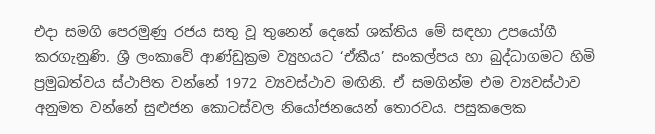එදා සමගි පෙරමුණු රජය සතු වූ තුනෙන් දෙකේ ශක්තිය මේ සඳහා උපයෝගී කරගැනුණි. ශ්‍රී ලංකාවේ ආණ්ඩුක්‍රම ව්‍යුහයට ‘ඒකීය’ සංකල්පය හා බුද්ධාගමට හිමි ප්‍රමුඛත්වය ස්ථාපිත වන්නේ 1972 ව්‍යවස්ථාව මඟිනි. ඒ සමගින්ම එම ව්‍යවස්ථාව අනුමත වන්නේ සුළුජන කොටස්වල නියෝජනයෙන් තොරවය. පසුකලෙක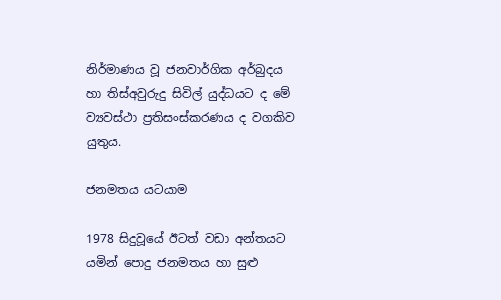නිර්මාණය වූ ජනවාර්ගික අර්බුදය හා තිස්අවුරුදු සිවිල් යුද්ධයට ද මේ ව්‍යවස්ථා ප්‍රතිසංස්කරණය ද වගකිව යුතුය.

ජනමතය යටයාම

1978 සිදුවූයේ ඊටත් වඩා අන්තයට යමින් පොදු ජනමතය හා සුළු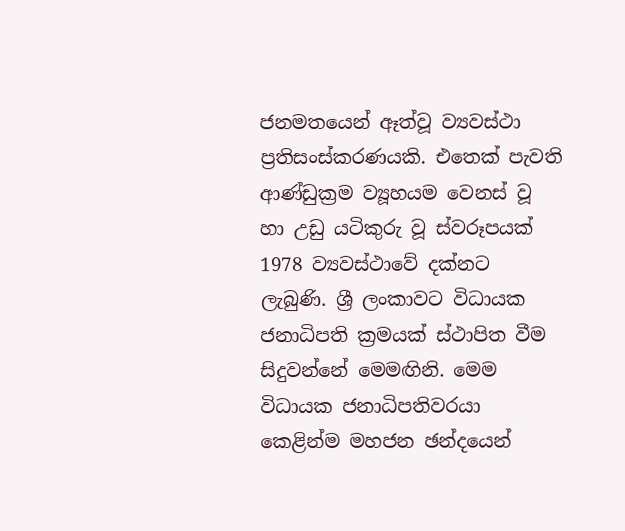ජනමතයෙන් ඈත්වූ ව්‍යවස්ථා ප්‍රතිසංස්කරණයකි. එතෙක් පැවති ආණ්ඩුක්‍රම ව්‍යූහයම වෙනස් වූ හා උඩු යටිකුරු වූ ස්වරූපයක් 1978 ව්‍යවස්ථාවේ දක්නට ලැබුණි. ශ්‍රී ලංකාවට විධායක ජනාධිපති ක්‍රමයක් ස්ථාපිත වීම සිදුවන්නේ මෙමඟිනි. මෙම විධායක ජනාධිපතිවරයා කෙළින්ම මහජන ඡන්දයෙන්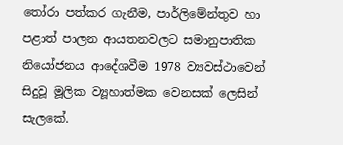තෝරා පත්කර ගැනීම, පාර්ලිමේන්තුව හා පළාත් පාලන ආයතනවලට සමානුපාතික නියෝජනය ආදේශවීම 1978 ව්‍යවස්ථාවෙන් සිදුවූ මූලික ව්‍යූහාත්මක වෙනසක් ලෙසින් සැලකේ.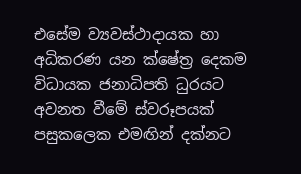එසේම ව්‍යවස්ථාදායක හා අධිකරණ යන ක්ෂේත්‍ර දෙකම විධායක ජනාධිපති ධුරයට අවනත වීමේ ස්වරූපයක් පසුකලෙක එමඟින් දක්නට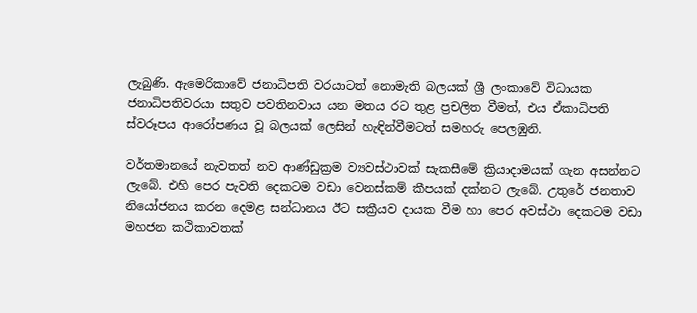ලැබුණි. ඇමෙරිකාවේ ජනාධිපති වරයාටත් නොමැති බලයක් ශ්‍රී ලංකාවේ විධායක ජනාධිපතිවරයා සතුව පවතිනවාය යන මතය රට තුළ ප්‍රචලිත වීමත්, එය ඒකාධිපති ස්වරූපය ආරෝපණය වූ බලයක් ලෙසින් හැඳින්වීමටත් සමහරු පෙලඹුනි.

වර්තමානයේ නැවතත් නව ආණ්ඩුක්‍රම ව්‍යවස්ථාවක් සැකසීමේ ක්‍රියාදාමයක් ගැන අසන්නට ලැබේ. එහි පෙර පැවති දෙකටම වඩා වෙනස්කම් කීපයක් දක්නට ලැබේ. උතුරේ ජනතාව නියෝජනය කරන දෙමළ සන්ධානය ඊට සක්‍රීයව දායක වීම හා පෙර අවස්ථා දෙකටම වඩා මහජන කථිකාවතක්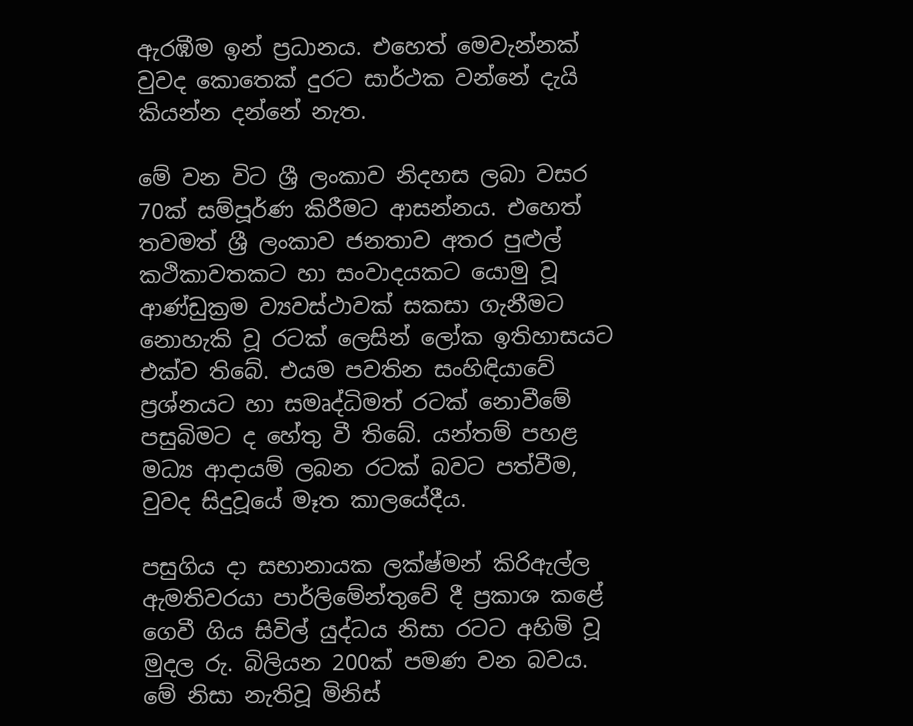ඇරඹීම ඉන් ප්‍රධානය. එහෙත් මෙවැන්නක් වුවද කොතෙක් දුරට සාර්ථක වන්නේ දැයි කියන්න දන්නේ නැත.

මේ වන විට ශ්‍රී ලංකාව නිදහස ලබා වසර 70ක් සම්පූර්ණ කිරීමට ආසන්නය. එහෙත් තවමත් ශ්‍රී ලංකාව ජනතාව අතර පුළුල් කථිකාවතකට හා සංවාදයකට යොමු වූ ආණ්ඩුක්‍රම ව්‍යවස්ථාවක් සකසා ගැනීමට නොහැකි වූ රටක් ලෙසින් ලෝක ඉතිහාසයට එක්ව තිබේ. එයම පවතින සංහිඳියාවේ ප්‍රශ්නයට හා සමෘද්ධිමත් රටක් නොවීමේ පසුබිමට ද හේතු වී තිබේ. යන්තම් පහළ මධ්‍ය ආදායම් ලබන රටක් බවට පත්වීම, වුවද සිදුවූයේ මෑත කාලයේදීය.

පසුගිය දා සභානායක ලක්ෂ්මන් කිරිඇල්ල ඇමතිවරයා පාර්ලිමේන්තුවේ දී ප්‍රකාශ කළේ ගෙවී ගිය සිවිල් යුද්ධය නිසා රටට අහිමි වූ මුදල රු. බිලියන 200ක් පමණ වන බවය. මේ නිසා නැතිවූ මිනිස්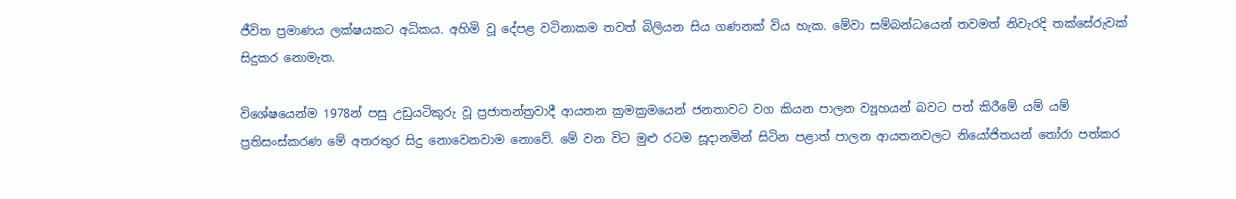ජීවිත ප්‍රමාණය ලක්ෂයකට අධිකය. අහිමි වූ දේපළ වටිනාකම තවත් බිලියන සිය ගණනක් විය හැක. මේවා සම්බන්ධයෙන් තවමත් නිවැරදි තක්සේරුවක් සිදුකර නොමැත.

විශේෂයෙන්ම 1978න් පසු උඩුයටිකුරු වූ ප්‍රජාතන්ත්‍රවාදී ආයතන ක්‍රමක්‍රමයෙන් ජනතාවට වග කියන පාලන ව්‍යූහයන් බවට පත් කිරීමේ යම් යම් ප්‍රතිසංස්කරණ මේ අතරතුර සිදු නොවෙනවාම නොවේ. මේ වන විට මුළු රටම සූදානමින් සිටින පළාත් පාලන ආයතනවලට නියෝජිතයන් තෝරා පත්කර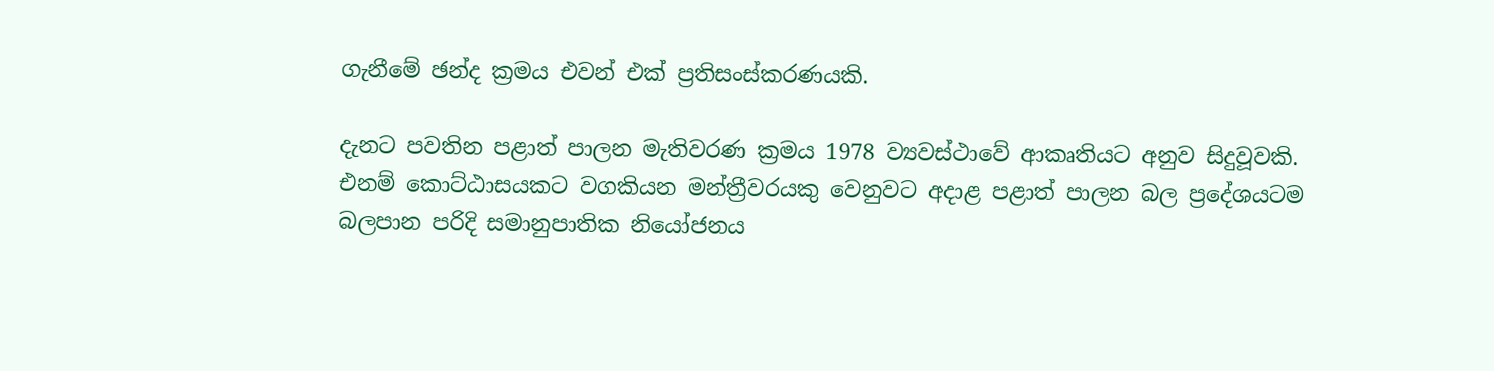ගැනීමේ ඡන්ද ක්‍රමය එවන් එක් ප්‍රතිසංස්කරණයකි.

දැනට පවතින පළාත් පාලන මැතිවරණ ක්‍රමය 1978 ව්‍යවස්ථාවේ ආකෘතියට අනුව සිදුවූවකි. එනම් කොට්ඨාසයකට වගකියන මන්ත්‍රීවරයකු වෙනුවට අදාළ පළාත් පාලන බල ප්‍රදේශයටම බලපාන පරිදි සමානුපාතික නියෝජනය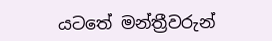යටතේ මන්ත්‍රීවරුන්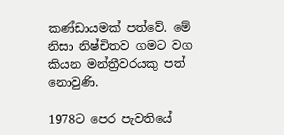කණ්ඩායමක් පත්වේ. මේ නිසා නිෂ්චිතව ගමට වග කියන මන්ත්‍රීවරයකු පත් නොවුණි.

1978ට පෙර පැවතියේ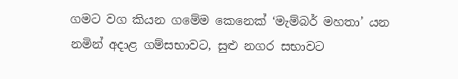ගමට වග කියන ගමේම කෙනෙක් ‘මැම්බර් මහතා’ යන නමින් අදාළ ගම්සභාවට, සුළු නගර සභාවට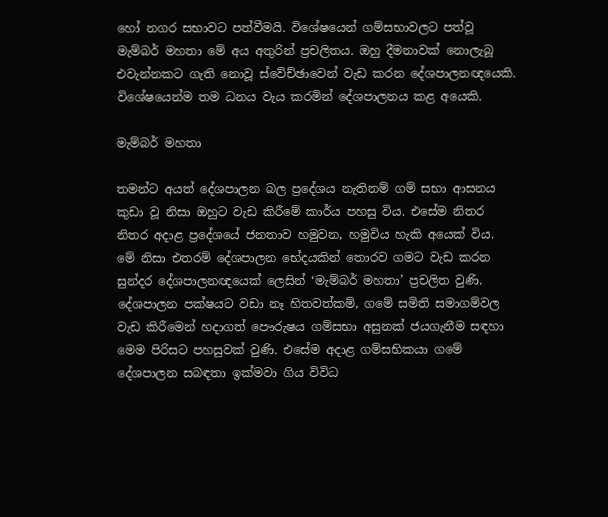හෝ නගර සභාවට පත්වීමයි. විශේෂයෙන් ගම්සභාවලට පත්වූ මැම්බර් මහතා මේ අය අතුරින් ප්‍රචලිතය. ඔහු දීමනාවක් නොලැබූ එවැන්නකට ගැති නොවූ ස්වේච්ඡාවෙන් වැඩ කරන දේශපාලනඥයෙකි. විශේෂයෙන්ම තම ධනය වැය කරමින් දේශපාලනය කළ අයෙකි.

මැම්බර් මහතා

තමන්ට අයත් දේශපාලන බල ප්‍රදේශය නැතිනම් ගම් සභා ආසනය කුඩා වූ නිසා ඔහුට වැඩ කිරීමේ කාර්ය පහසු විය. එසේම නිතර නිතර අදාළ ප්‍රදේශයේ ජනතාව හමුවන, හමුවිය හැකි අයෙක් විය. මේ නිසා එතරම් දේශපාලන භේදයකින් තොරව ගමට වැඩ කරන සුන්දර දේශපාලනඥයෙක් ලෙසින් ‘මැම්බර් මහතා’ ප්‍රචලිත වුණි. දේශපාලන පක්ෂයට වඩා නෑ හිතවත්කම්, ගමේ සමිති සමාගම්වල වැඩ කිරීමෙන් හදාගත් පෞරුෂය ගම්සභා අසුනක් ජයගැනීම සඳහා මෙම පිරිසට පහසුවක් වුණි. එසේම අදාළ ගම්සභිකයා ගමේ දේශපාලන සබඳතා ඉක්මවා ගිය විවිධ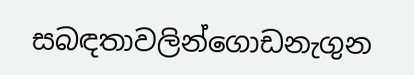සබඳතාවලින්ගොඩනැගුන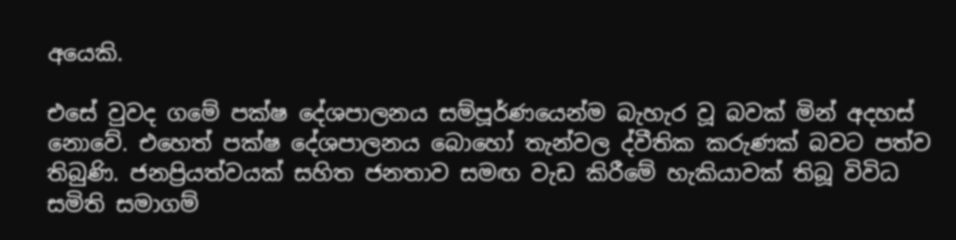අයෙකි.

එසේ වුවද ගමේ පක්ෂ දේශපාලනය සම්පූර්ණයෙන්ම බැහැර වූ බවක් මින් අදහස් නොවේ. එහෙත් පක්ෂ දේශපාලනය බොහෝ තැන්වල ද්වීතික කරුණක් බවට පත්ව තිබුණි. ජනප්‍රියත්වයක් සහිත ජනතාව සමඟ වැඩ කිරීමේ හැකියාවක් තිබූ විවිධ සමිති සමාගම්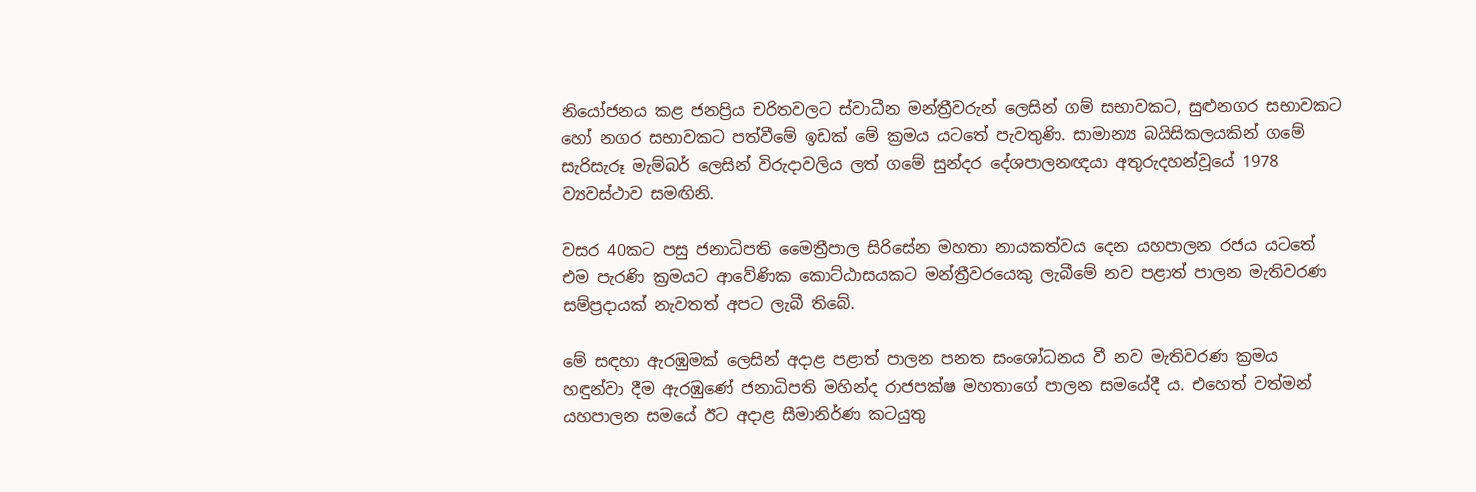නියෝජනය කළ ජනප්‍රිය චරිතවලට ස්වාධීන මන්ත්‍රීවරුන් ලෙසින් ගම් සභාවකට, සුළුනගර සභාවකට හෝ නගර සභාවකට පත්වීමේ ඉඩක් මේ ක්‍රමය යටතේ පැවතුණි. සාමාන්‍ය බයිසිකලයකින් ගමේ සැරිසැරූ මැම්බර් ලෙසින් විරුදාවලිය ලත් ගමේ සුන්දර දේශපාලනඥයා අතුරුදහන්වූයේ 1978 ව්‍යවස්ථාව සමඟිනි.

වසර 40කට පසු ජනාධිපති මෛත්‍රීපාල සිරිසේන මහතා නායකත්වය දෙන යහපාලන රජය යටතේ එම පැරණි ක්‍රමයට ආවේණික කොට්ඨාසයකට මන්ත්‍රීවරයෙකු ලැබීමේ නව පළාත් පාලන මැතිවරණ සම්ප්‍රදායක් නැවතත් අපට ලැබී තිබේ.

මේ සඳහා ඇරඹුමක් ලෙසින් අදාළ පළාත් පාලන පනත සංශෝධනය වී නව මැතිවරණ ක්‍රමය හඳුන්වා දීම ඇරඹුණේ ජනාධිපති මහින්ද රාජපක්ෂ මහතාගේ පාලන සමයේදී ය. එහෙත් වත්මන් යහපාලන සමයේ ඊට අදාළ සීමානිර්ණ කටයුතු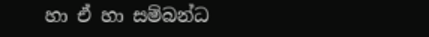හා ඒ හා සම්බන්ධ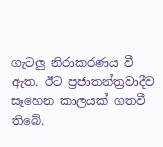ගැටලු නිරාකරණය වී ඇත. ඊට ප්‍රජාතන්ත්‍රවාදීව සෑහෙන කාලයක් ගතවී තිබේ.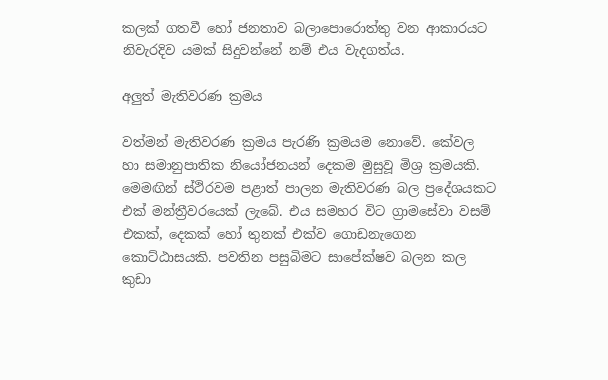කලක් ගතවී හෝ ජනතාව බලාපොරොත්තු වන ආකාරයට නිවැරදිව යමක් සිදුවන්නේ නම් එය වැදගත්ය.

අලුත් මැතිවරණ ක්‍රමය

වත්මන් මැතිවරණ ක්‍රමය පැරණි ක්‍රමයම නොවේ. කේවල හා සමානුපාතික නියෝජනයන් දෙකම මුසුවූ මිශ්‍ර ක්‍රමයකි. මෙමඟින් ස්ථිරවම පළාත් පාලන මැතිවරණ බල ප්‍රදේශයකට එක් මන්ත්‍රීවරයෙක් ලැබේ. එය සමහර විට ග්‍රාමසේවා වසම් එකක්, දෙකක් හෝ තුනක් එක්ව ගොඩනැගෙන කොට්ඨාසයකි. පවතින පසුබිමට සාපේක්ෂව බලන කල කුඩා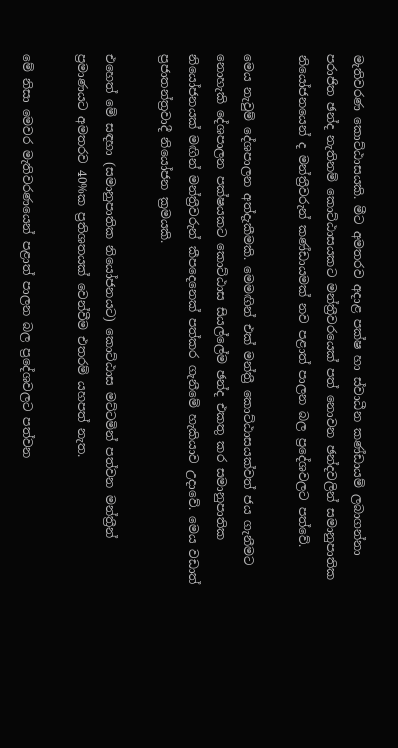මැතිවරණ කොට්ඨාසයකි. මීට අමතරව අදාළ පක්ෂ හා ස්වාධීන කණ්ඩායම් ලබාගන්නා පරාජිත ඡන්ද නැතිනම් කොට්ඨාසයකට මන්ත්‍රීවරයෙක් පත් නොවන ඡන්දවලින් සමානුපාතික නියෝජනයෙන් ද මන්ත්‍රීවරුන් කණ්ඩායමක් නව පළාත් පාලන බල ප්‍රදේශවලට පත්වේ.

මෙය නැවුම් දේශපාලන අත්දැකීමකි. මෙමඟින් එක් මන්ත්‍රී කොට්ඨාසයක්වත් ජය ගැනීමට නොහැකි දේශපාලන පක්ෂයකට කොට්ඨාස සියල්ලේම ඡන්ද එකතු කර සමානුපාතික නියෝජනයක් මඟින් මන්ත්‍රීවරුන් කීපදෙනෙක් පත්කර ගැනීමේ හැකියාව උදාවේ. මෙය වඩාත් ප්‍රජාතන්ත්‍රවාදී නියෝජන ක්‍රමයකි.

එහෙත් මේ සඳහා (සමානුපාතික නියෝජනයට) කොට්ඨාස මට්ටමින් පත්වන මන්ත්‍රීන් ප්‍රමාණයට අමතරව 40%ක ප්‍රතිශතයක් වෙන්වීම එතරම් යහපත් නැත.

මේ නිසා මෙවර මැතිවරණයෙන් පළාත් පාලන බල ප්‍රදේශවලට පත්වන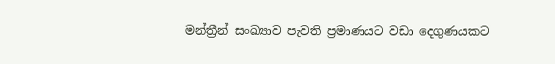මන්ත්‍රීන් සංඛ්‍යාව පැවති ප්‍රමාණයට වඩා දෙගුණයකට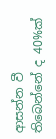ආසන්න වී තිබෙන්නේ ද 40%ක්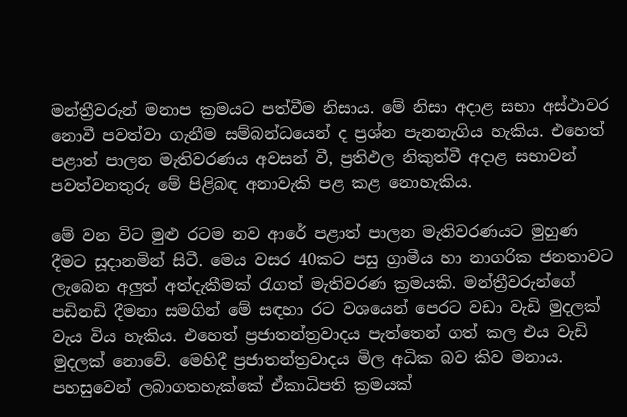මන්ත්‍රීවරුන් මනාප ක්‍රමයට පත්වීම නිසාය. මේ නිසා අදාළ සභා අස්ථාවර නොවී පවත්වා ගැනීම සම්බන්ධයෙන් ද ප්‍රශ්න පැනනැගිය හැකිය. එහෙත් පළාත් පාලන මැතිවරණය අවසන් වී, ප්‍රතිඵල නිකුත්වී අදාළ සභාවන් පවත්වනතුරු මේ පිළිබඳ අනාවැකි පළ කළ නොහැකිය.

මේ වන විට මුළු රටම නව ආරේ පළාත් පාලන මැතිවරණයට මුහුණ දීමට සූදානමින් සිටී. මෙය වසර 40කට පසු ග්‍රාමීය හා නාගරික ජනතාවට ලැබෙන අලුත් අත්දැකීමක් රැගත් මැතිවරණ ක්‍රමයකි. මන්ත්‍රීවරුන්ගේ පඩිනඩි දීමනා සමගින් මේ සඳහා රට වශයෙන් පෙරට වඩා වැඩි මුදලක් වැය විය හැකිය. එහෙත් ප්‍රජාතන්ත්‍රවාදය පැත්තෙන් ගත් කල එය වැඩි මුදලක් නොවේ. මෙහිදී ප්‍රජාතන්ත්‍රවාදය මිල අධික බව කිව මනාය. පහසුවෙන් ලබාගතහැක්කේ ඒකාධිපති ක්‍රමයක්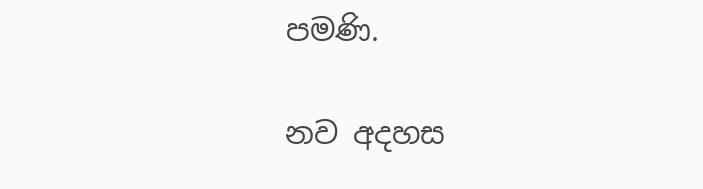පමණි.

නව අදහස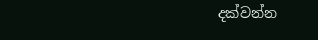දක්වන්න